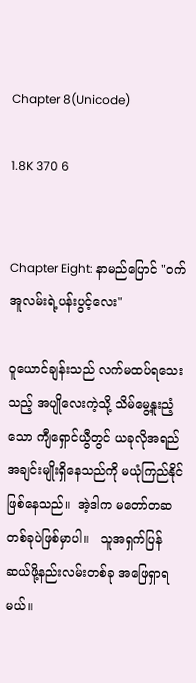Chapter 8(Unicode)

1.8K 370 6


Chapter Eight: နာမည်ပြောင် "ဝက်အူလမ်းရဲ့ပန်းပွင့်လေး"

ဝူယောင်ချန်းသည် လက်မထပ်ရသေးသည့် အပျိုလေးကဲ့သို့ သိမ်မွေ့နူးညံ့သော ကျီရှောင်ယွီတွင် ယခုလိုအရည်အချင်းမျိုးရှိနေသည်ကို မယုံကြည်နိုင်ဖြစ်နေသည်။  အဲ့ဒါက မတော်တဆတစ်ခုပဲဖြစ်မှာပါ။   သူအရှက်ပြန်ဆယ်ဖို့နည်းလမ်းတစ်ခု အဖြေရှာရမယ်။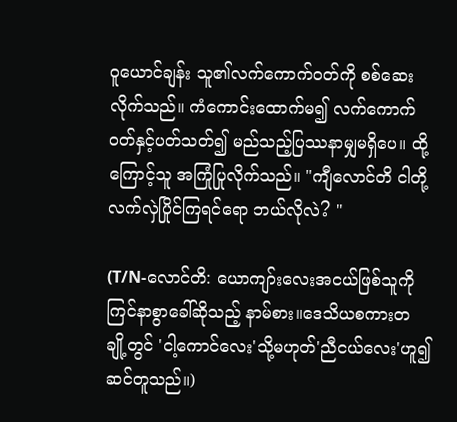ဝူယောင်ချန်း သူ၏လက်ကောက်ဝတ်ကို စစ်ဆေးလိုက်သည်။ ကံကောင်းထောက်မ၍ လက်ကောက်ဝတ်နှင့်ပတ်သတ်၍ မည်သည့်ပြဿနာမျှမရှိပေ။ ထို့ကြောင့်သူ အကြုံပြုလိုက်သည်။ "ကျီလောင်တိ ငါတို့လက်လှဲပြိုင်ကြရင်ရော ဘယ်လိုလဲ? "

(T/N-လောင်တိ: ယောကျာ်းလေးအငယ်ဖြစ်သူကိုကြင်နာစွာခေါ်ဆိုသည့် နာမ်စား။ဒေသိယစကားတချို့တွင် 'ငါ့ကောင်လေး'သို့မဟုတ်'ညီငယ်လေး'ဟူ၍ ဆင်တူသည်။)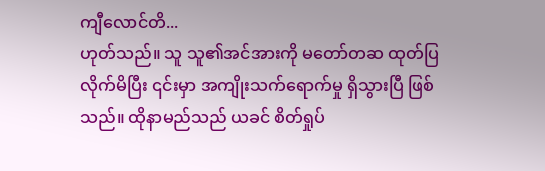ကျီလောင်တိ...
ဟုတ်သည်။ သူ သူ၏အင်အားကို မတော်တဆ ထုတ်ပြလိုက်မိပြီး ၎င်းမှာ အကျိုးသက်ရောက်မှု ရှိသွားပြီ ဖြစ်သည်။ ထိုနာမည်သည် ယခင် စိတ်ရှုပ်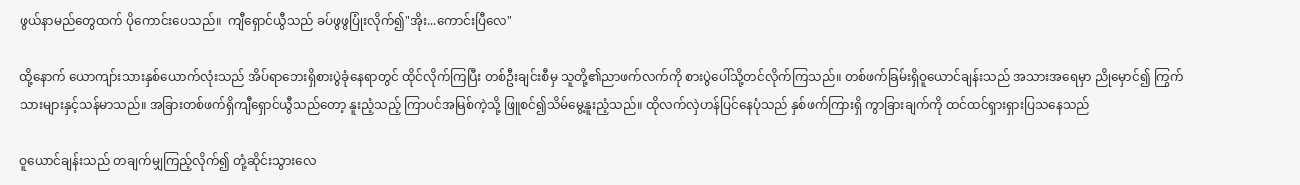ဖွယ်နာမည်တွေထက် ပိုကောင်းပေသည်။  ကျီရှောင်ယွီသည် ခပ်ဖွဖွပြုံးလိုက်၍"အိုး...ကောင်းပြီလေ"

ထို့နောက် ယောကျာ်းသားနှစ်ယောက်လုံးသည် အိပ်ရာဘေးရှိစားပွဲခုံနေရာတွင် ထိုင်လိုက်ကြပြီး တစ်ဦးချင်းစီမှ သူတို့၏ညာဖက်လက်ကို စားပွဲပေါ်သို့တင်လိုက်ကြသည်။ တစ်ဖက်ခြမ်းရှိဝူယောင်ချန်းသည် အသားအရေမှာ ညိုမှောင်၍ ကြွက်သားများနှင့်သန်မာသည်။ အခြားတစ်ဖက်ရှိကျီရှောင်ယွီသည်တော့ နူးညံ့သည့် ကြာပင်အမြစ်ကဲ့သို့ ဖြူစင်၍သိမ်မွေ့နူးညံ့သည်။ ထိုလက်လှဲဟန်ပြင်နေပုံသည် နှစ်ဖက်ကြားရှိ ကွာခြားချက်ကို ထင်ထင်ရှားရှားပြသနေသည်

ဝူယောင်ချန်းသည် တချက်မျှကြည့်လိုက်၍ တုံ့ဆိုင်းသွားလေ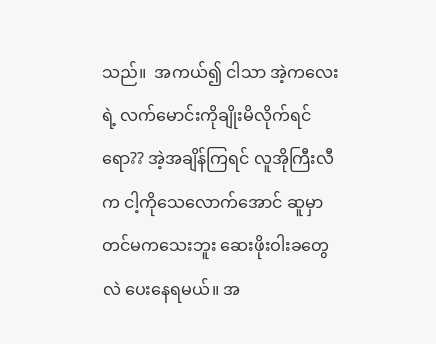သည်။  အကယ်၍ ငါသာ အဲ့ကလေးရဲ့ လက်မောင်းကိုချိုးမိလိုက်ရင်ရော?? အဲ့အချိန်ကြရင် လူအိုကြီးလီက ငါ့ကိုသေလောက်အောင် ဆူမှာတင်မကသေးဘူး ဆေးဖိုးဝါးခတွေလဲ ပေးနေရမယ်။ အ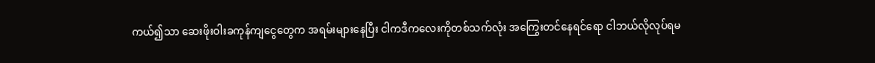ကယ်၍သာ ဆေးဖိုးဝါးခကုန်ကျငွေတွေက အရမ်းများနေပြီး ငါကဒီကလေးကိုတစ်သက်လုံး အကြွေးတင်နေရင်ရော ငါဘယ်လိုလုပ်ရမ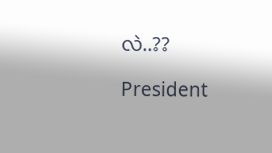လဲ..??

President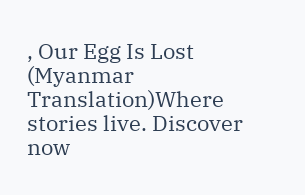, Our Egg Is Lost (Myanmar Translation)Where stories live. Discover now